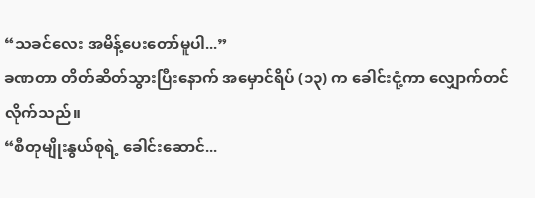“သခင်လေး အမိန့်ပေးတော်မူပါ...”
ခဏတာ တိတ်ဆိတ်သွားပြီးနောက် အမှောင်ရိပ် (၁၃) က ခေါင်းငုံ့ကာ လျှောက်တင်လိုက်သည်။
“စီတုမျိုးနွယ်စုရဲ့ ခေါင်းဆောင်...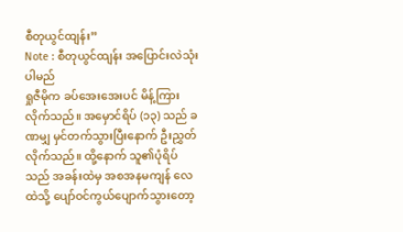စီတုယွင်ထျန်း”
Note : စီတုယွင်ထျန်း အပြောင်းလဲသုံးပါမည်
ရှုဇီမိုက ခပ်အေးအေးပင် မိန့်ကြားလိုက်သည်။ အမှောင်ရိပ် (၁၃) သည် ခဏမျှ မှင်တက်သွားပြီးနောက် ဦးညွှတ်လိုက်သည်။ ထို့နောက် သူ၏ပုံရိပ်သည် အခန်းထဲမှ အစအနမကျန် လေထဲသို့ ပျော်ဝင်ကွယ်ပျောက်သွားတော့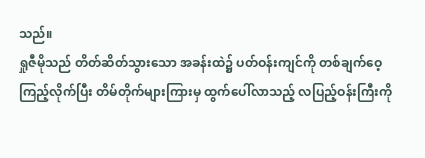သည်။
ရှုဇီမိုသည် တိတ်ဆိတ်သွားသော အခန်းထဲ၌ ပတ်ဝန်းကျင်ကို တစ်ချက်ဝေ့ကြည့်လိုက်ပြီး တိမ်တိုက်များကြားမှ ထွက်ပေါ်လာသည့် လပြည့်ဝန်းကြီးကို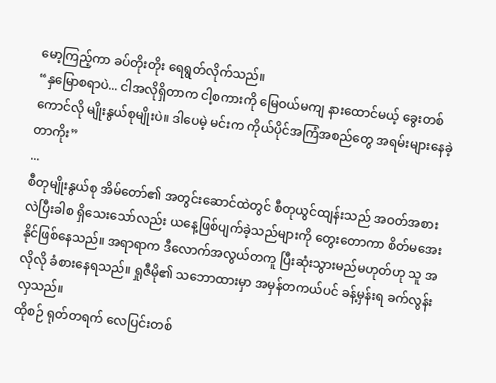မော့ကြည့်ကာ ခပ်တိုးတိုး ရေရွတ်လိုက်သည်။
“နှမြောစရာပဲ... ငါအလိုရှိတာက ငါ့စကားကို မြေဝယ်မကျ နားထောင်မယ့် ခွေးတစ်ကောင်လို မျိုးနွယ်စုမျိုးပဲ။ ဒါပေမဲ့ မင်းက ကိုယ်ပိုင်အကြံအစည်တွေ အရမ်းများနေခဲ့တာကိုး”
...
စီတုမျိုးနွယ်စု အိမ်တော်၏ အတွင်းဆောင်ထဲတွင် စီတုယွင်ထျန်းသည် အဝတ်အစားလဲပြီးခါစ ရှိသေးသော်လည်း ယနေ့ဖြစ်ပျက်ခဲ့သည်များကို တွေးတောကာ စိတ်မအေးနိုင်ဖြစ်နေသည်။ အရာရာက ဒီလောက်အလွယ်တကူ ပြီးဆုံးသွားမည်မဟုတ်ဟု သူ အလိုလို ခံစားနေရသည်။ ရှုဇီမို၏ သဘောထားမှာ အမှန်တကယ်ပင် ခန့်မှန်းရ ခက်လွန်းလှသည်။
ထိုစဉ် ရုတ်တရက် လေပြင်းတစ်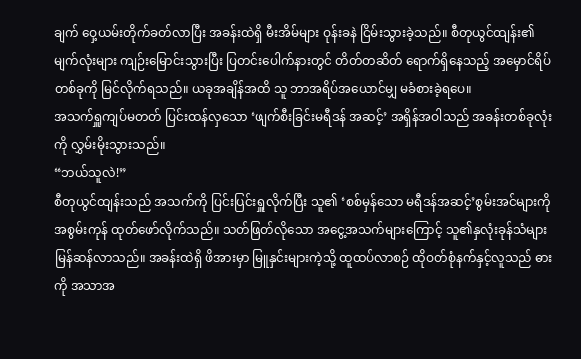ချက် ဝှေ့ယမ်းတိုက်ခတ်လာပြီး အခန်းထဲရှိ မီးအိမ်များ ဝုန်းခနဲ ငြိမ်းသွားခဲ့သည်။ စီတုယွင်ထျန်း၏ မျက်လုံးများ ကျဉ်းမြောင်းသွားပြီး ပြတင်းပေါက်နားတွင် တိတ်တဆိတ် ရောက်ရှိနေသည့် အမှောင်ရိပ်တစ်ခုကို မြင်လိုက်ရသည်။ ယခုအချိန်အထိ သူ ဘာအရိပ်အယောင်မျှ မခံစားခဲ့ရပေ။
အသက်ရှူကျပ်မတတ် ပြင်းထန်လှသော ‘ဖျက်စီးခြင်းမရီဒန် အဆင့်’ အရှိန်အဝါသည် အခန်းတစ်ခုလုံးကို လွှမ်းမိုးသွားသည်။
“ဘယ်သူလဲ!”
စီတုယွင်ထျန်းသည် အသက်ကို ပြင်းပြင်းရှူလိုက်ပြီး သူ၏ ‘စစ်မှန်သော မရီဒန်အဆင့်’စွမ်းအင်များကို အစွမ်းကုန် ထုတ်ဖော်လိုက်သည်။ သတ်ဖြတ်လိုသော အငွေ့အသက်များကြောင့် သူ၏နှလုံးခုန်သံများ မြန်ဆန်လာသည်။ အခန်းထဲရှိ ဖိအားမှာ မြူနှင်းများကဲ့သို့ ထူထပ်လာစဉ် ထိုဝတ်စုံနက်နှင့်လူသည် ဓားကို အသာအ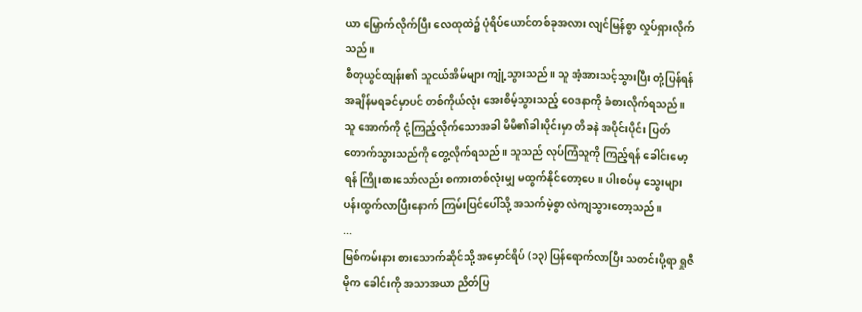ယာ မြှောက်လိုက်ပြီး လေထုထဲ၌ ပုံရိပ်ယောင်တစ်ခုအလား လျင်မြန်စွာ လှုပ်ရှားလိုက်သည်။
စီတုယွင်ထျန်း၏ သူငယ်အိမ်များ ကျုံ့သွားသည်။ သူ အံ့အားသင့်သွားပြီး တုံ့ပြန်ရန် အချိန်မရခင်မှာပင် တစ်ကိုယ်လုံး အေးစိမ့်သွားသည့် ဝေဒနာကို ခံစားလိုက်ရသည်။ သူ အောက်ကို ငုံ့ကြည့်လိုက်သောအခါ မိမိ၏ခါးပိုင်းမှာ တိခနဲ အပိုင်းပိုင်း ပြတ်တောက်သွားသည်ကို တွေ့လိုက်ရသည်။ သူသည် လုပ်ကြံသူကို ကြည့်ရန် ခေါင်းမော့ရန် ကြိုးစားသော်လည်း စကားတစ်လုံးမျှ မထွက်နိုင်တော့ပေ။ ပါးစပ်မှ သွေးများ ပန်းထွက်လာပြီးနောက် ကြမ်းပြင်ပေါ်သို့ အသက်မဲ့စွာ လဲကျသွားတော့သည်။
...
မြစ်ကမ်းနား စားသောက်ဆိုင်သို့ အမှောင်ရိပ် (၁၃) ပြန်ရောက်လာပြီး သတင်းပို့ရာ ရှုဇီမိုက ခေါင်းကို အသာအယာ ညိတ်ပြ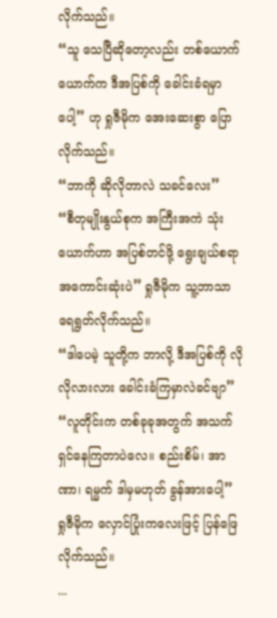လိုက်သည်။
“သူ သေပြီဆိုတော့လည်း တစ်ယောက်ယောက်က ဒီအပြစ်ကို ခေါင်းခံရမှာပေါ့” ဟု ရှုဇီမိုက အေးဆေးစွာ ပြောလိုက်သည်။
“ဘာကို ဆိုလိုတာလဲ သခင်လေး”
“စီတုမျိုးနွယ်စုက အကြီးအကဲ သုံးယောက်ဟာ အပြစ်တင်ဖို့ ရွေးချယ်စရာ အကောင်းဆုံးပဲ” ရှုဇီမိုက သူ့ဘာသာ ရေရွတ်လိုက်သည်။
“ဒါပေမဲ့ သူတို့က ဘာလို့ ဒီအပြစ်ကို လိုလိုလားလား ခေါင်းခံကြမှာလဲခင်ဗျာ”
“လူတိုင်းက တစ်ခုခုအတွက် အသက်ရှင်နေကြတာပဲလေ။ စည်းစိမ်၊ အာဏာ၊ ရမ္မက် ဒါမှမဟုတ် ခွန်အားပေါ့” ရှုဇီမိုက လှောင်ပြုံးကလေးဖြင့် ပြန်ဖြေလိုက်သည်။
...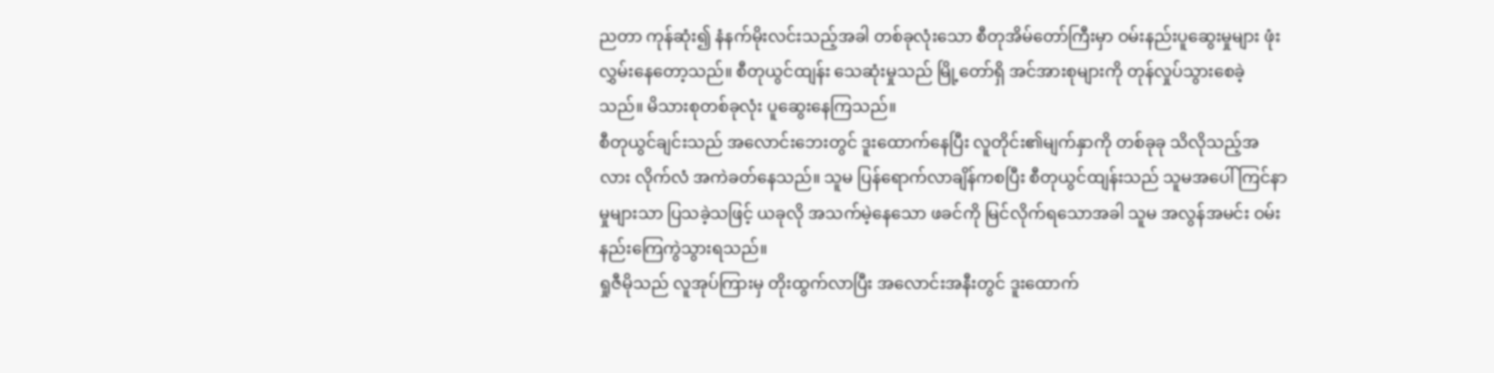ညတာ ကုန်ဆုံး၍ နံနက်မိုးလင်းသည့်အခါ တစ်ခုလုံးသော စီတုအိမ်တော်ကြီးမှာ ဝမ်းနည်းပူဆွေးမှုများ ဖုံးလွှမ်းနေတော့သည်။ စီတုယွင်ထျန်း သေဆုံးမှုသည် မြို့တော်ရှိ အင်အားစုများကို တုန်လှုပ်သွားစေခဲ့သည်။ မိသားစုတစ်ခုလုံး ပူဆွေးနေကြသည်။
စီတုယွင်ချင်းသည် အလောင်းဘေးတွင် ဒူးထောက်နေပြီး လူတိုင်း၏မျက်နှာကို တစ်ခုခု သိလိုသည့်အလား လိုက်လံ အကဲခတ်နေသည်။ သူမ ပြန်ရောက်လာချိန်ကစပြီး စီတုယွင်ထျန်းသည် သူမအပေါ် ကြင်နာမှုများသာ ပြသခဲ့သဖြင့် ယခုလို အသက်မဲ့နေသော ဖခင်ကို မြင်လိုက်ရသောအခါ သူမ အလွန်အမင်း ဝမ်းနည်းကြေကွဲသွားရသည်။
ရှုဇီမိုသည် လူအုပ်ကြားမှ တိုးထွက်လာပြီး အလောင်းအနီးတွင် ဒူးထောက်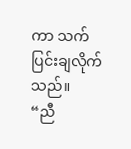ကာ သက်ပြင်းချလိုက်သည်။
“ညီ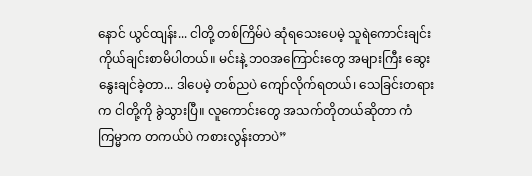နောင် ယွင်ထျန်း... ငါတို့ တစ်ကြိမ်ပဲ ဆုံရသေးပေမဲ့ သူရဲကောင်းချင်း ကိုယ်ချင်းစာမိပါတယ်။ မင်းနဲ့ ဘဝအကြောင်းတွေ အများကြီး ဆွေးနွေးချင်ခဲ့တာ... ဒါပေမဲ့ တစ်ညပဲ ကျော်လိုက်ရတယ်၊ သေခြင်းတရားက ငါတို့ကို ခွဲသွားပြီ။ လူကောင်းတွေ အသက်တိုတယ်ဆိုတာ ကံကြမ္မာက တကယ်ပဲ ကစားလွန်းတာပဲ”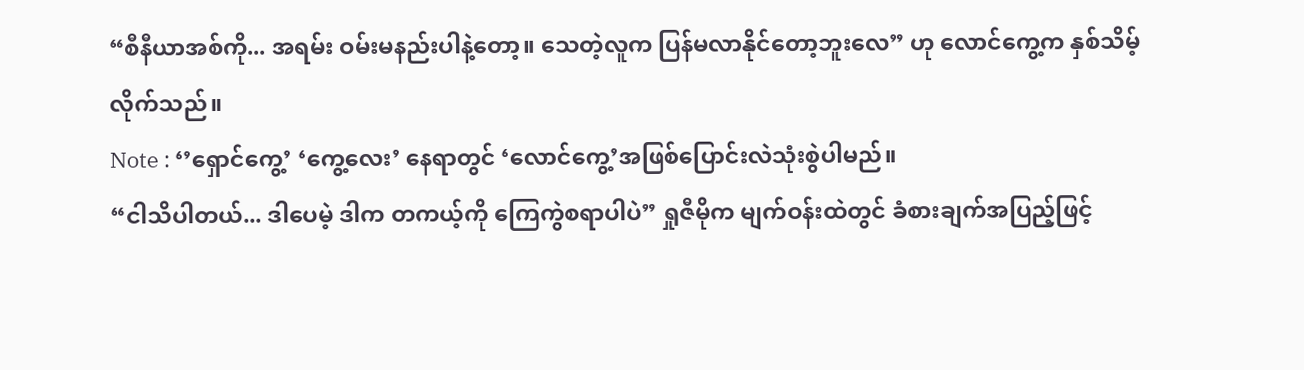“စီနီယာအစ်ကို... အရမ်း ဝမ်းမနည်းပါနဲ့တော့။ သေတဲ့လူက ပြန်မလာနိုင်တော့ဘူးလေ” ဟု လောင်ကွေ့က နှစ်သိမ့်လိုက်သည်။
Note : ‘’ရှောင်ကွေ့’ ‘ကွေ့လေး’ နေရာတွင် ‘လောင်ကွေ့’အဖြစ်ပြောင်းလဲသုံးစွဲပါမည်။
“ငါသိပါတယ်... ဒါပေမဲ့ ဒါက တကယ့်ကို ကြေကွဲစရာပါပဲ” ရှုဇီမိုက မျက်ဝန်းထဲတွင် ခံစားချက်အပြည့်ဖြင့်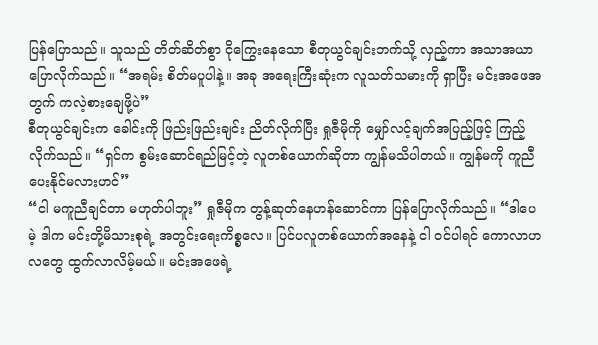ပြန်ပြောသည်။ သူသည် တိတ်ဆိတ်စွာ ငိုကြွေးနေသော စီတုယွင်ချင်းဘက်သို့ လှည့်ကာ အသာအယာ ပြောလိုက်သည်။ “အရမ်း စိတ်မပူပါနဲ့။ အခု အရေးကြီးဆုံးက လူသတ်သမားကို ရှာပြီး မင်းအဖေအတွက် ကလဲ့စားချေဖို့ပဲ”
စီတုယွင်ချင်းက ခေါင်းကို ဖြည်းဖြည်းချင်း ညိတ်လိုက်ပြီး ရှုဇီမိုကို မျှော်လင့်ချက်အပြည့်ဖြင့် ကြည့်လိုက်သည်။ “ရှင်က စွမ်းဆောင်ရည်မြင့်တဲ့ လူတစ်ယောက်ဆိုတာ ကျွန်မသိပါတယ်။ ကျွန်မကို ကူညီပေးနိုင်မလားဟင်”
“ငါ မကူညီချင်တာ မဟုတ်ပါဘူး” ရှုဇီမိုက တွန့်ဆုတ်နေဟန်ဆောင်ကာ ပြန်ပြောလိုက်သည်။ “ဒါပေမဲ့ ဒါက မင်းတို့မိသားစုရဲ့ အတွင်းရေးကိစ္စလေ။ ပြင်ပလူတစ်ယောက်အနေနဲ့ ငါ ဝင်ပါရင် ကောလာဟလတွေ ထွက်လာလိမ့်မယ်။ မင်းအဖေရဲ့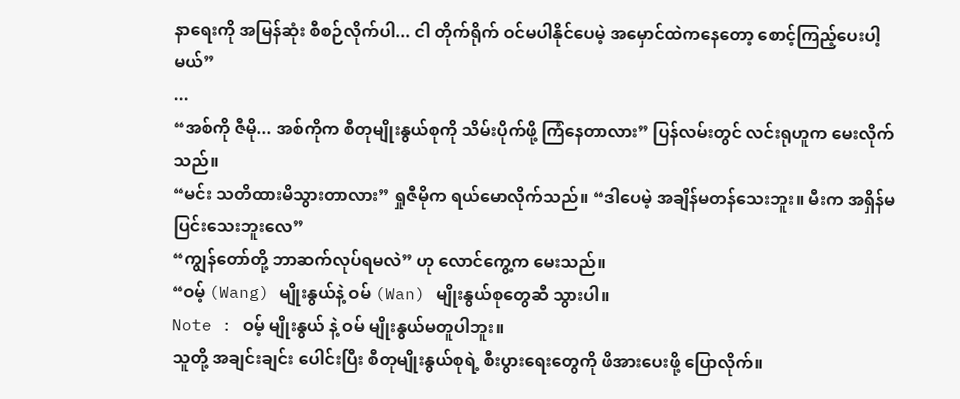နာရေးကို အမြန်ဆုံး စီစဉ်လိုက်ပါ... ငါ တိုက်ရိုက် ဝင်မပါနိုင်ပေမဲ့ အမှောင်ထဲကနေတော့ စောင့်ကြည့်ပေးပါ့မယ်”
...
“အစ်ကို ဇီမို... အစ်ကိုက စီတုမျိုးနွယ်စုကို သိမ်းပိုက်ဖို့ ကြံနေတာလား” ပြန်လမ်းတွင် လင်းရုဟူက မေးလိုက်သည်။
“မင်း သတိထားမိသွားတာလား” ရှုဇီမိုက ရယ်မောလိုက်သည်။ “ဒါပေမဲ့ အချိန်မတန်သေးဘူး။ မီးက အရှိန်မပြင်းသေးဘူးလေ”
“ကျွန်တော်တို့ ဘာဆက်လုပ်ရမလဲ” ဟု လောင်ကွေ့က မေးသည်။
“ဝမ့် (Wang) မျိုးနွယ်နဲ့ ဝမ် (Wan) မျိုးနွယ်စုတွေဆီ သွားပါ။
Note : ဝမ့် မျိုးနွယ် နဲ့ ဝမ် မျိုးနွယ်မတူပါဘူး။
သူတို့ အချင်းချင်း ပေါင်းပြီး စီတုမျိုးနွယ်စုရဲ့ စီးပွားရေးတွေကို ဖိအားပေးဖို့ ပြောလိုက်။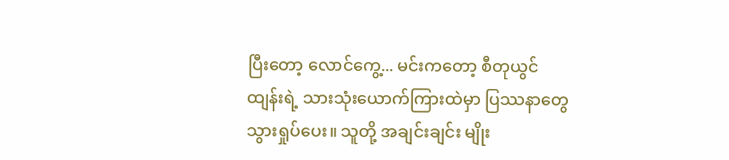ပြီးတော့ လောင်ကွေ့... မင်းကတော့ စီတုယွင်ထျန်းရဲ့ သားသုံးယောက်ကြားထဲမှာ ပြဿနာတွေ သွားရှုပ်ပေး။ သူတို့ အချင်းချင်း မျိုး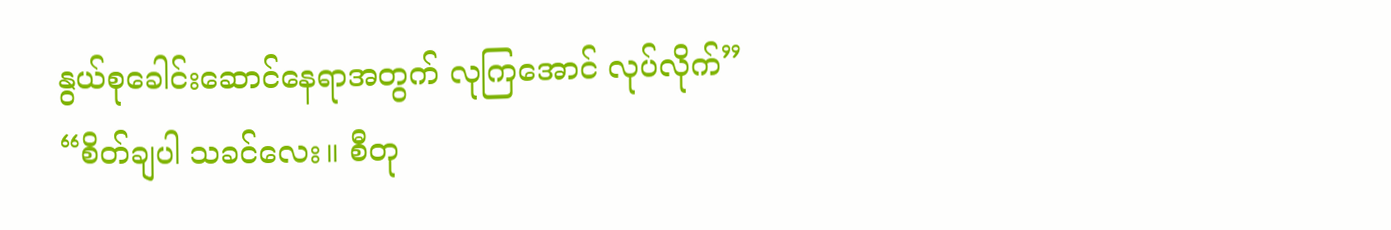နွယ်စုခေါင်းဆောင်နေရာအတွက် လုကြအောင် လုပ်လိုက်”
“စိတ်ချပါ သခင်လေး။ စီတု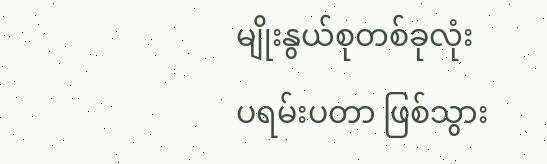မျိုးနွယ်စုတစ်ခုလုံး ပရမ်းပတာ ဖြစ်သွား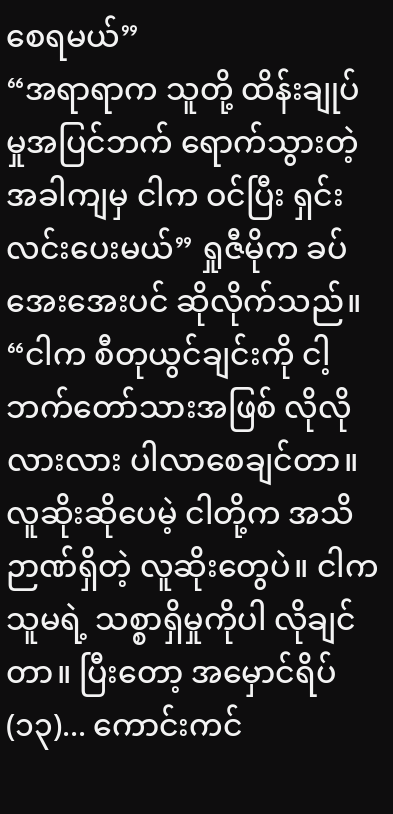စေရမယ်”
“အရာရာက သူတို့ ထိန်းချုပ်မှုအပြင်ဘက် ရောက်သွားတဲ့အခါကျမှ ငါက ဝင်ပြီး ရှင်းလင်းပေးမယ်” ရှုဇီမိုက ခပ်အေးအေးပင် ဆိုလိုက်သည်။ “ငါက စီတုယွင်ချင်းကို ငါ့ဘက်တော်သားအဖြစ် လိုလိုလားလား ပါလာစေချင်တာ။ လူဆိုးဆိုပေမဲ့ ငါတို့က အသိဉာဏ်ရှိတဲ့ လူဆိုးတွေပဲ။ ငါက သူမရဲ့ သစ္စာရှိမှုကိုပါ လိုချင်တာ။ ပြီးတော့ အမှောင်ရိပ် (၁၃)... ကောင်းကင်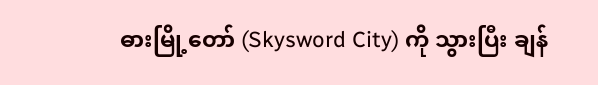ဓားမြို့တော် (Skysword City) ကို သွားပြီး ချန်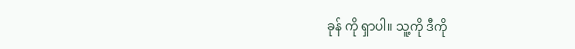ခုန် ကို ရှာပါ။ သူ့ကို ဒီကို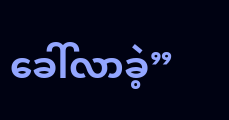ခေါ်လာခဲ့”